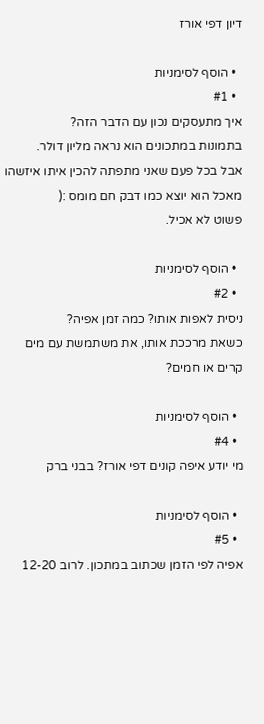דיון דפי אורז

  • הוסף לסימניות
  • #1
איך מתעסקים נכון עם הדבר הזה?
בתמונות במתכונים הוא נראה מליון דולר.
אבל בכל פעם שאני מתפתה להכין איתו איזשהו מאכל הוא יוצא כמו דבק חם מומס :(
פשוט לא אכיל.

  • הוסף לסימניות
  • #2
ניסית לאפות אותו? כמה זמן אפיה?
כשאת מרככת אותו, את משתמשת עם מים קרים או חמים?

  • הוסף לסימניות
  • #4
מי יודע איפה קונים דפי אורז? בבני ברק

  • הוסף לסימניות
  • #5
אפיה לפי הזמן שכתוב במתכון. לרוב 12-20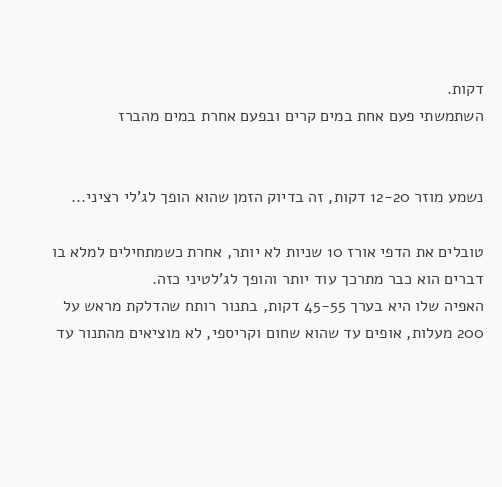דקות.
השתמשתי פעם אחת במים קרים ובפעם אחרת במים מהברז


נשמע מוזר 12-20 דקות, זה בדיוק הזמן שהוא הופך לג'לי רציני...

טובלים את הדפי אורז 10 שניות לא יותר, אחרת כשמתחילים למלא בו דברים הוא כבר מתרכך עוד יותר והופך לג'לטיני כזה.
האפיה שלו היא בערך 45-55 דקות, בתנור רותח שהדלקת מראש על 200 מעלות, אופים עד שהוא שחום וקריספי, לא מוציאים מהתנור עד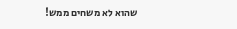שהוא לא משחים ממש!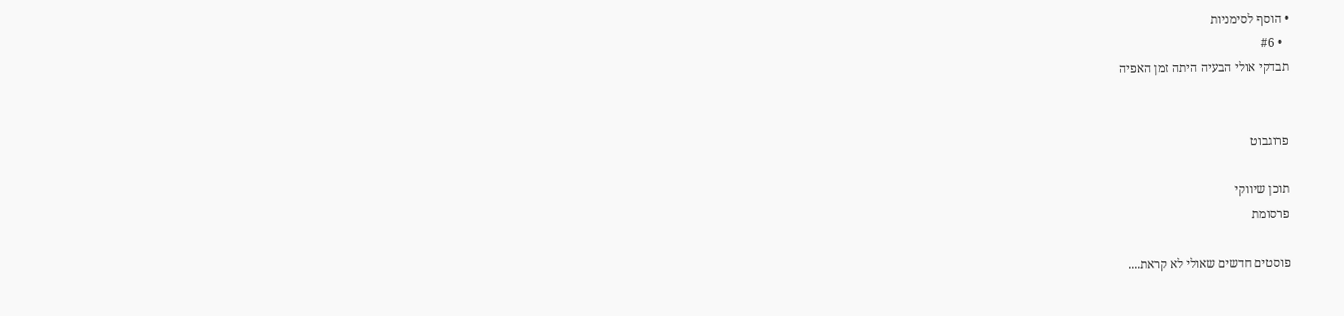• הוסף לסימניות
  • #6
תבדקי אולי הבעיה היתה זמן האפיה


פרוגבוט

תוכן שיווקי
פרסומת

פוסטים חדשים שאולי לא קראת....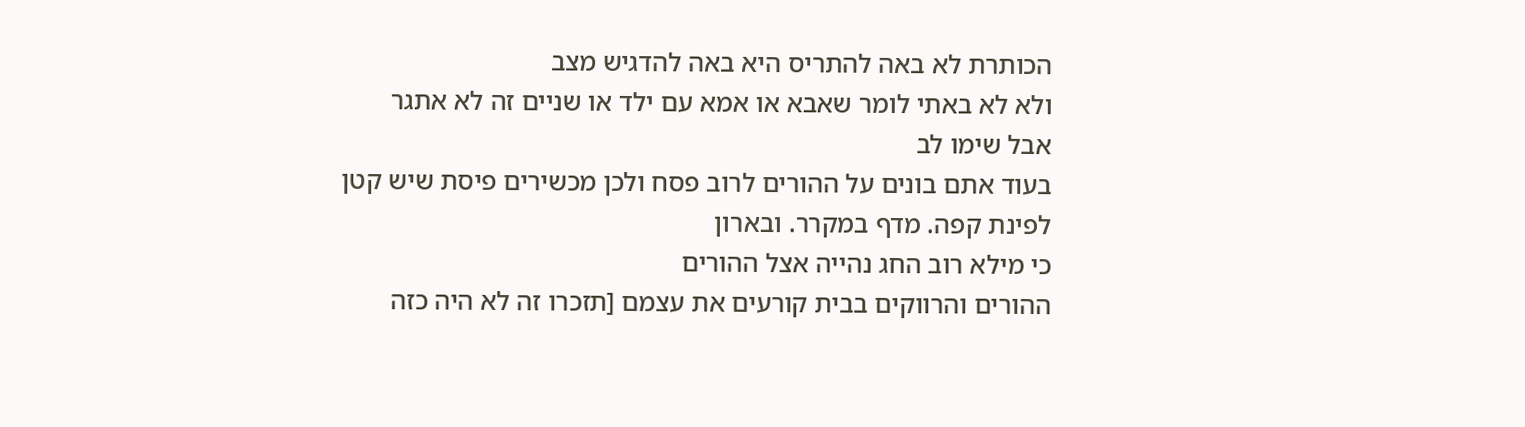הכותרת לא באה להתריס היא באה להדגיש מצב
ולא לא באתי לומר שאבא או אמא עם ילד או שניים זה לא אתגר
אבל שימו לב
בעוד אתם בונים על ההורים לרוב פסח ולכן מכשירים פיסת שיש קטן לפינת קפה. מדף במקרר. ובארון
כי מילא רוב החג נהייה אצל ההורים
ההורים והרווקים בבית קורעים את עצמם [תזכרו זה לא היה כזה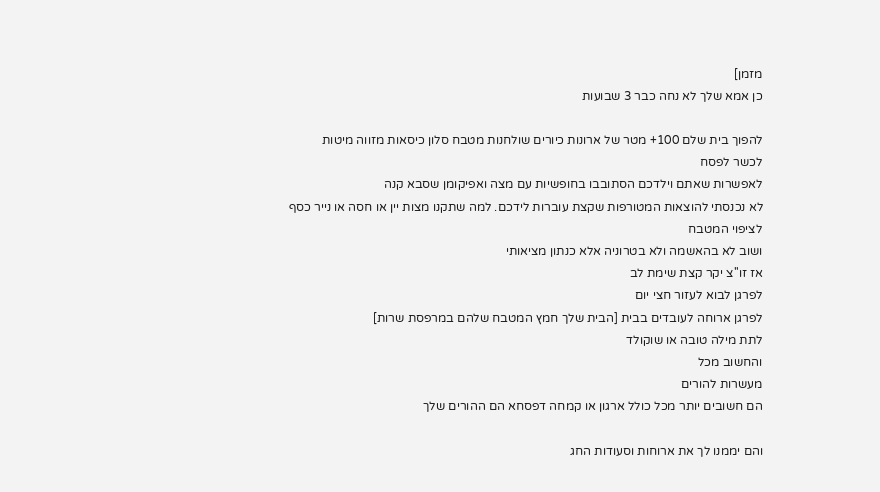מזמן]
כן אמא שלך לא נחה כבר 3 שבועות

להפוך בית שלם 100+ מטר של ארונות כיורים שולחנות מטבח סלון כיסאות מזווה מיטות
לכשר לפסח
לאפשרות שאתם וילדכם הסתובבו בחופשיות עם מצה ואפיקומן שסבא קנה
לא נכנסתי להוצאות המטורפות שקצת עוברות לידכם. למה שתקנו מצות יין או חסה או נייר כסף לציפוי המטבח
ושוב לא בהאשמה ולא בטרוניה אלא כנתון מציאותי
אז זו''צ יקר קצת שימת לב
לפרגן לבוא לעזור חצי יום
לפרגן ארוחה לעובדים בבית [הבית שלך חמץ המטבח שלהם במרפסת שרות]
לתת מילה טובה או שוקולד
והחשוב מכל
מעשרות להורים
הם חשובים יותר מכל כולל ארגון או קמחה דפסחא הם ההורים שלך

והם יממנו לך את ארוחות וסעודות החג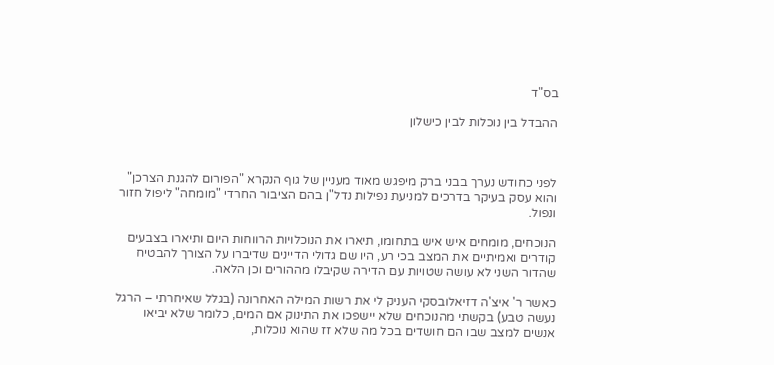בס"ד

ההבדל בין נוכלות לבין כישלון



לפני כחודש נערך בבני ברק מיפגש מאוד מעניין של גוף הנקרא "הפורום להגנת הצרכן" והוא עסק בעיקר בדרכים למניעת נפילות נדל"ן בהם הציבור החרדי "מומחה" ליפול חזור ונפול.

הנוכחים, מומחים איש איש בתחומו, תיארו את הנוכלויות הרווחות היום ותיארו בצבעים קודרים ואמיתיים את המצב בכי רע, היו שם גדולי הדיינים שדיברו על הצורך להבטיח שהדור השני לא עושה שטויות עם הדירה שקיבלו מההורים וכן הלאה.

כאשר ר' איצ'ה דזיאלובסקי העניק לי את רשות המילה האחרונה (בגלל שאיחרתי – הרגל נעשה טבע) בקשתי מהנוכחים שלא יישפכו את התינוק אם המים, כלומר שלא יביאו אנשים למצב שבו הם חושדים בכל מה שלא זז שהוא נוכלות,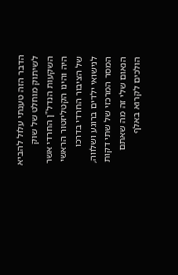הדבר הזה טענתי עלול להביא לשיתוק מוחלט של שוק השקעות הנדל"ן החרדי אשר היה והינו הקטליזטור הראשי של הציבור החרדי בדרכו לנישואי ילדים ברוגע ושלווה, המסר המרכזי של שתי דקות הנאום שלי זה מה שאתם הולכים לקרוא באלף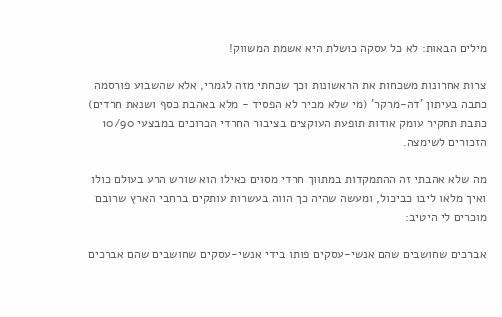מילים הבאות: לא כל עסקה כושלת היא אשמת המשווק!

צרות אחרונות משכחות את הראשונות וכך שכחתי מזה לגמרי, אלא שהשבוע פורסמה כתבה בעיתון 'דה-מרקר' (מי שלא מכיר לא הפסיד - מלא באהבת כסף ושנאת חרדים) כתבת תחקיר עומק אודות תופעת העוקצים בציבור החרדי הכרוכים במבצעי 10/90 הזכורים לשימצה.

מה שלא אהבתי זה ההתמקדות במתווך חרדי מסוים כאילו הוא שורש הרע בעולם כולו ואיך מלאו ליבו כביכול, ומעשה שהיה כך הווה בעשרות עותקים ברחבי הארץ שרובם מוכרים לי היטיב:

אברכים שחושבים שהם אנשי-עסקים פותו בידי אנשי-עסקים שחושבים שהם אברכים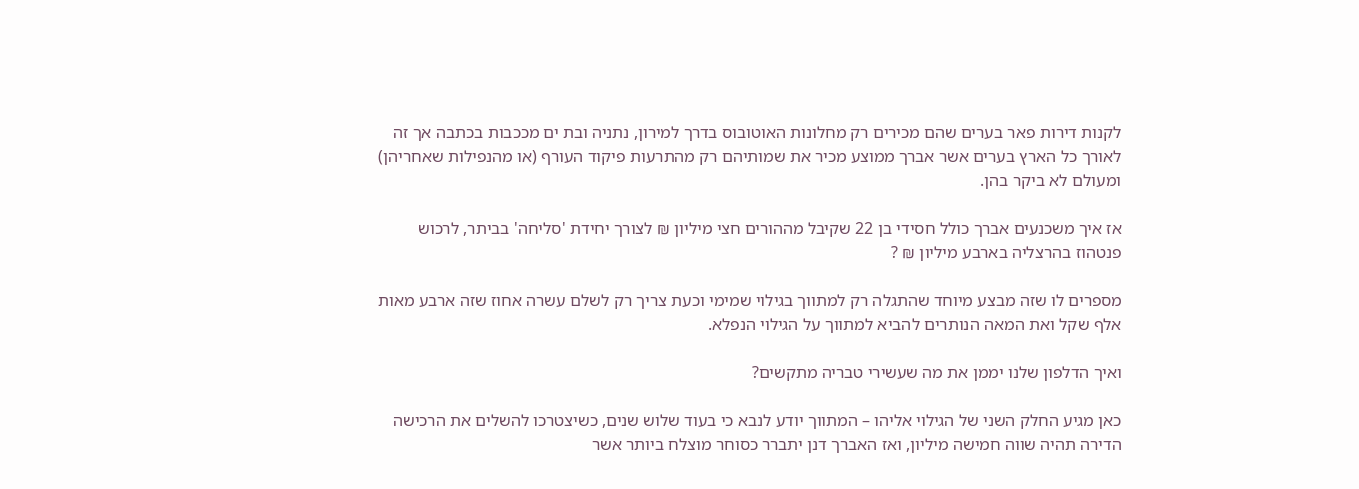לקנות דירות פאר בערים שהם מכירים רק מחלונות האוטובוס בדרך למירון, נתניה ובת ים מככבות בכתבה אך זה לאורך כל הארץ בערים אשר אברך ממוצע מכיר את שמותיהם רק מהתרעות פיקוד העורף (או מהנפילות שאחריהן) ומעולם לא ביקר בהן.

אז איך משכנעים אברך כולל חסידי בן 22 שקיבל מההורים חצי מיליון ₪ לצורך יחידת 'סליחה' בביתר, לרכוש פנטהוז בהרצליה בארבע מיליון ₪ ?

מספרים לו שזה מבצע מיוחד שהתגלה רק למתווך בגילוי שמימי וכעת צריך רק לשלם עשרה אחוז שזה ארבע מאות אלף שקל ואת המאה הנותרים להביא למתווך על הגילוי הנפלא.

ואיך הדלפון שלנו יממן את מה שעשירי טבריה מתקשים?

כאן מגיע החלק השני של הגילוי אליהו – המתווך יודע לנבא כי בעוד שלוש שנים, כשיצטרכו להשלים את הרכישה הדירה תהיה שווה חמישה מיליון, ואז האברך דנן יתברר כסוחר מוצלח ביותר אשר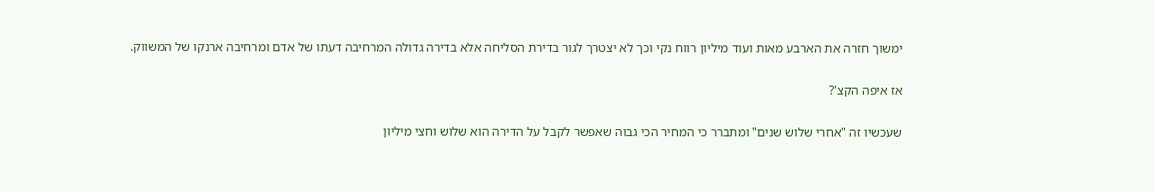ימשוך חזרה את הארבע מאות ועוד מיליון רווח נקי וכך לא יצטרך לגור בדירת הסליחה אלא בדירה גדולה המרחיבה דעתו של אדם ומרחיבה ארנקו של המשווק.

אז איפה הקצ'?

שעכשיו זה "אחרי שלוש שנים" ומתברר כי המחיר הכי גבוה שאפשר לקבל על הדירה הוא שלוש וחצי מיליון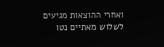ואחרי ההוצאות מגיעים לשלוש מאתיים נטו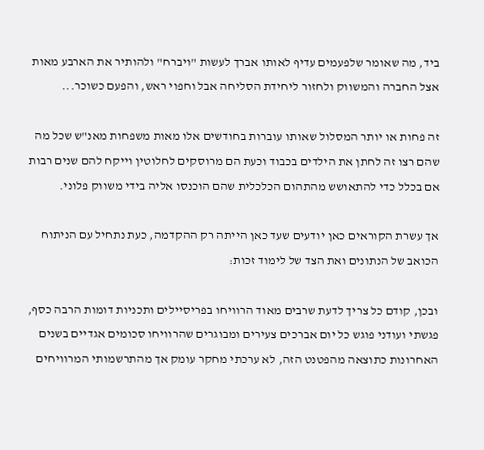ביד, מה שאומר שלפעמים עדיף לאותו אברך לעשות "ויברח" ולהותיר את הארבע מאות אצל החברה והמשווק ולחזור ליחידת הסליחה אבל וחפוי ראש, והפעם כשוכר...

זה פחות או יותר המסלול שאותו עוברות בחודשים אלו מאות משפחות מאנ"ש שכל מה שהם רצו זה לחתן את הילדים בכבוד וכעת הם מרוסקים לחלוטין וייקח להם שנים רבות אם בכלל כדי להתאושש מהתהום הכלכלית שהם הוכנסו אליה בידי משווק פלוני.

אך עשרת הקוראים כאן יודעים שעד כאן הייתה רק ההקדמה, כעת נתחיל עם הניתוח הכואב של הנתונים ואת הצד של לימוד זכות:

ובכן, קודם כל צריך לדעת שרבים מאוד הרוויחו בפריסיילים ותכניות דומות הרבה כסף, פגשתי ועודני פוגש כל יום אברכים צעירים ומבוגרים שהרוויחו סכומים אגדיים בשנים האחרונות כתוצאה מהפטנט הזה, לא ערכתי מחקר עומק אך מהתרשמותי המרוויחים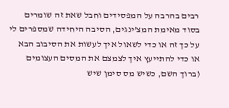רבים בהרבה על המפסידים וחבל שאת זה שומרים בסוד מאימת המצ'ינגים, הסיבה היחידה שמספרים לי על כך זה או כדי לשאול איך לעשות את הסיבוב הבא או כדי להתייעץ איך לצמצם את המסים העצומים (ברוך השם, כשיש מס סימן שיש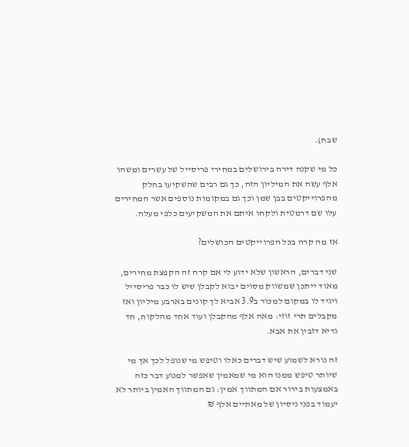שבח).

כל מי שקנה דירה בירושלים במחירי פריסייל של עשרים ומשהו אלף עשה את המיליון הזה, כך גם רבים שהשקיעו בחלק מהפרוייקטים בבן שמן וכך גם במקומות נוספים אשר המחירים עלו שם דרמטית ולקחו איתם את המשקיעים כלפי מעלה.

אז מה קרה בכל הפרוייקטים הכושלים?

שני דברים, הראשון שלא ידוע לי אם קרה זה הקפצת מחירים, מאוד ייתכן שמשווק מסוים יבוא לקבלן שיש לו כבר פריסייל ויגיד לו במקום למכור ב3.9 אביא לך קונים בארבע מיליון ואז מקבלים תרי זוזי: מאה אלף מהקבלן ועוד אחד מהלקוח, חד גדיא דזבין את אבא.

זה נורא לשמוע שיש דברים כאלו וטיפש מי שנופל לכך אך מי שיותר טיפש ממנו הוא מי שמאמין שאפשר למנוע דבר כזה באמצעות בירור אם המתווך אמין: גם המתווך האמין ביותר לא יעמוד בפני ניסיון של מאתיים אלף ₪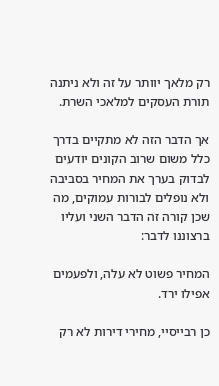רק מלאך יוותר על זה ולא ניתנה תורת העסקים למלאכי השרת.

אך הדבר הזה לא מתקיים בדרך כלל משום שרוב הקונים יודעים לבדוק בערך את המחיר בסביבה ולא נופלים לבורות עמוקים, מה שכן קורה זה הדבר השני ועליו ברצוננו לדבר:

המחיר פשוט לא עלה, ולפעמים אפילו ירד.

כן רבייסיי, מחירי דירות לא רק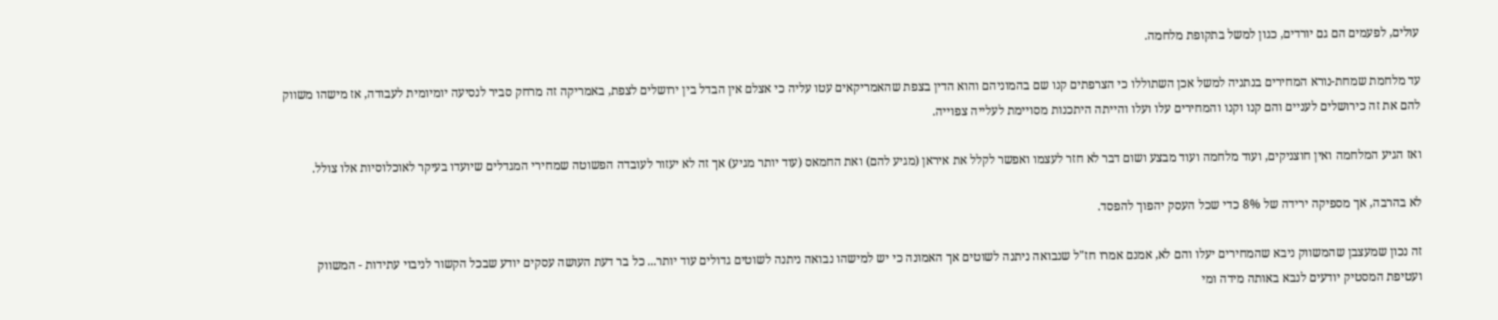עולים, לפעמים הם גם יורדים, כגון למשל בתקופת מלחמה.

עד מלחמת שמחת-נורא המחירים בנתניה למשל אכן השתוללו כי הצרפתים קנו שם בהמוניהם והוא הדין בצפת שהאמריקאים עטו עליה כי אצלם אין הבדל בין ירושלים לצפת, באמריקה זה מרחק סביר לנסיעה יומיומית לעבודה, אז מישהו משווק להם את זה כירושלים לעניים והם קנו וקנו והמחירים עלו ועלו והייתה היתכנות מסויימת לעלייה צפוייה.

ואז הגיע המלחמה ואין חוצניקים, ועוד מלחמה ועוד מבצע ושום דבר לא חזר לעצמו ואפשר לקלל את איראן (מגיע להם) ואת החמאס (עוד יותר מגיע) אך זה לא יעזור לעובדה הפשוטה שמחירי המגדלים שיועדו בעיקר לאוכלוסיות אלו צולל.

לא בהרבה, אך מספיקה ירידה של 8% כדי שכל העסק יהפוך להפסד.

זה נכון שמעצבן שהמשווק ניבא שהמחירים יעלו והם לא, אמנם אמרו חז"ל שנבואה ניתנה לשוטים אך האמונה כי יש למישהו נבואה ניתנה לשוטים גדולים עוד יותר... כל בר דעת העושה עסקים יודע שבכל הקשור לניבוי עתידות - המשווק ועטיפת המסטיק יודעים לנבא באותה מידה ומי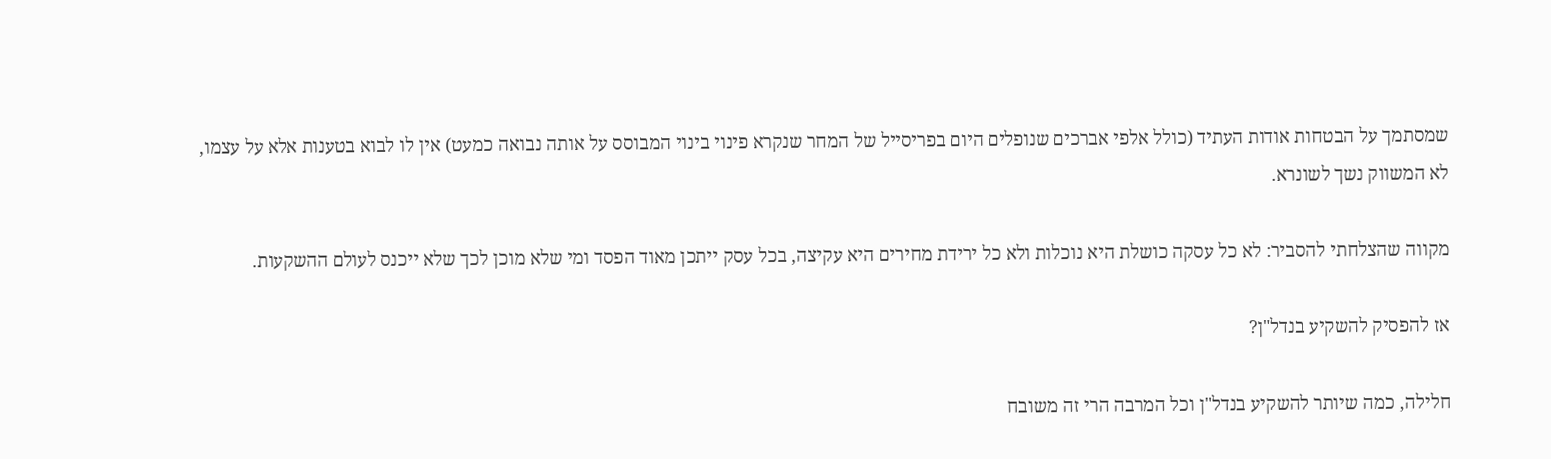שמסתמך על הבטחות אודות העתיד (כולל אלפי אברכים שנופלים היום בפריסייל של המחר שנקרא פינוי בינוי המבוסס על אותה נבואה כמעט) אין לו לבוא בטענות אלא על עצמו, לא המשווק נשך לשונרא.

מקווה שהצלחתי להסביר: לא כל עסקה כושלת היא נוכלות ולא כל ירידת מחירים היא עקיצה, בכל עסק ייתכן מאוד הפסד ומי שלא מוכן לכך שלא ייכנס לעולם ההשקעות.

אז להפסיק להשקיע בנדל"ן?

חלילה, כמה שיותר להשקיע בנדל"ן וכל המרבה הרי זה משובח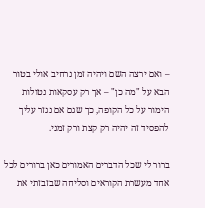– ואם ירצה השם ויהיה זמן נרחיב אולי בטור הבא על "מה כן" – אך רק עסקאות נטולות הימור על כל הקופה, כך שגם אם נגזר עליך להפסיד זה יהיה רק קצת ורק זמני.

ברור לי שכל הדברים האמורים כאן ברורים לכל אחד מעשרת הקוראים וסליחה שבזבזתי את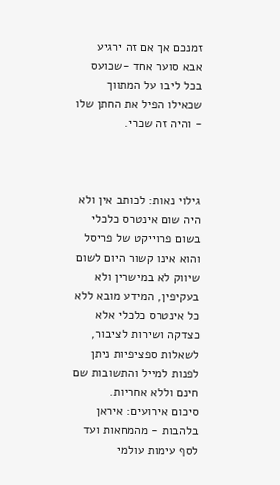זמנכם אך אם זה ירגיע אבא סוער אחד -שכועס בכל ליבו על המתווך שכאילו הפיל את החתן שלו - והיה זה שכרי.



גילוי נאות: לכותב אין ולא היה שום אינטרס כלכלי בשום פרוייקט של פריסל והוא אינו קשור היום לשום שיווק לא במישרין ולא בעקיפין, המידע מובא ללא כל אינטרס כלכלי אלא כצדקה ושירות לציבור, לשאלות ספציפיות ניתן לפנות למייל והתשובות שם חינם וללא אחריות.
סיכום אירועים: איראן בלהבות - מהמחאות ועד לסף עימות עולמי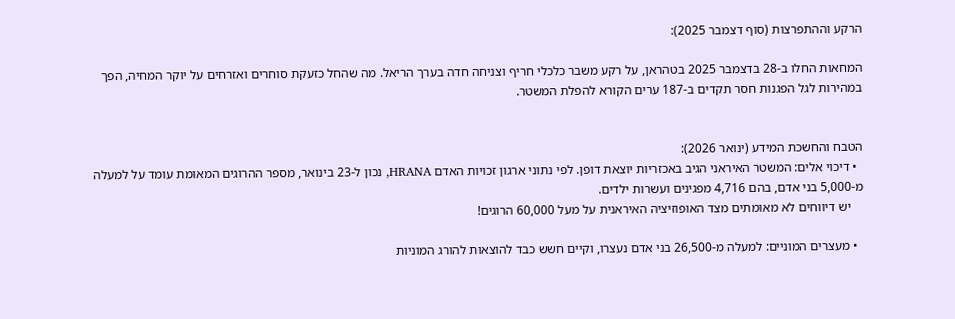הרקע וההתפרצות (סוף דצמבר 2025):

המחאות החלו ב-28 בדצמבר 2025 בטהראן, על רקע משבר כלכלי חריף וצניחה חדה בערך הריאל. מה שהחל כזעקת סוחרים ואזרחים על יוקר המחיה, הפך במהירות לגל הפגנות חסר תקדים ב-187 ערים הקורא להפלת המשטר.


הטבח והחשכת המידע (ינואר 2026):
  • דיכוי אלים: המשטר האיראני הגיב באכזריות יוצאת דופן. לפי נתוני ארגון זכויות האדם HRANA, נכון ל-23 בינואר, מספר ההרוגים המאומת עומד על למעלה מ-5,000 בני אדם, בהם 4,716 מפגינים ועשרות ילדים.
    יש דיווחים לא מאומתים מצד האופוזיציה האיראנית על מעל 60,000 הרוגים!

  • מעצרים המוניים: למעלה מ-26,500 בני אדם נעצרו, וקיים חשש כבד להוצאות להורג המוניות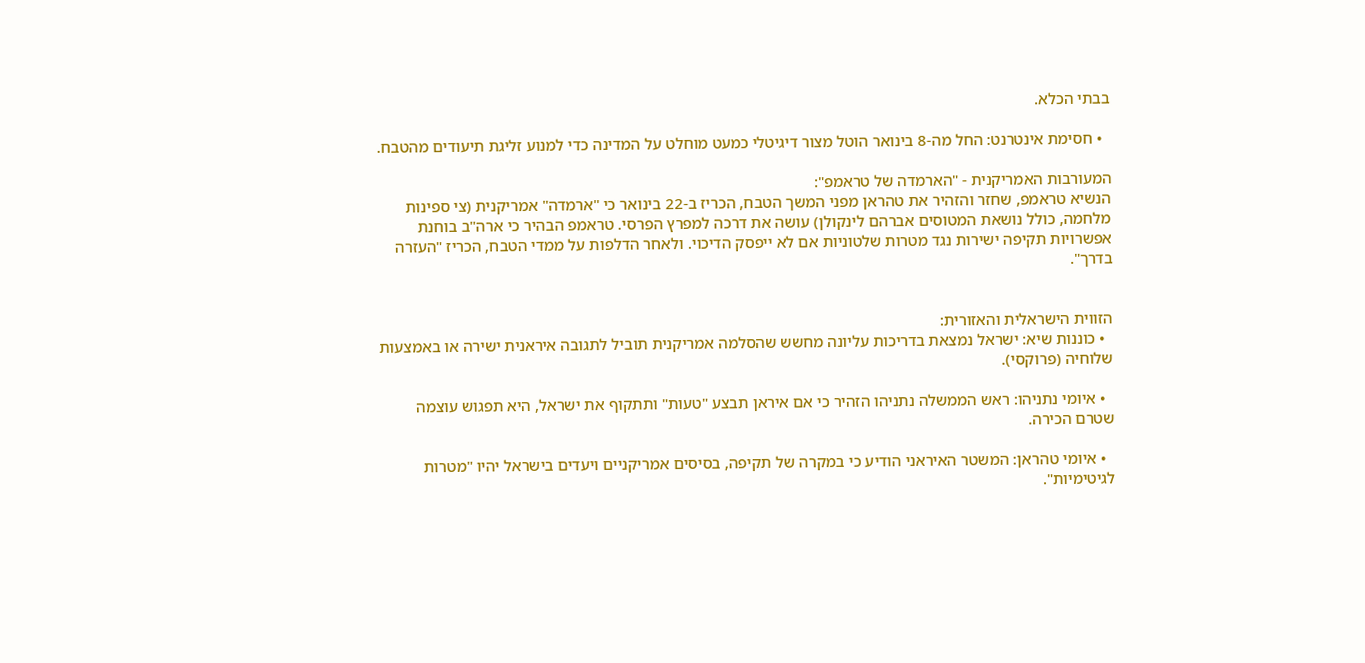בבתי הכלא.

  • חסימת אינטרנט: החל מה-8 בינואר הוטל מצור דיגיטלי כמעט מוחלט על המדינה כדי למנוע זליגת תיעודים מהטבח.

המעורבות האמריקנית - "הארמדה של טראמפ":
הנשיא טראמפ, שחזר והזהיר את טהראן מפני המשך הטבח, הכריז ב-22 בינואר כי "ארמדה" אמריקנית (צי ספינות מלחמה, כולל נושאת המטוסים אברהם לינקולן) עושה את דרכה למפרץ הפרסי. טראמפ הבהיר כי ארה"ב בוחנת אפשרויות תקיפה ישירות נגד מטרות שלטוניות אם לא ייפסק הדיכוי. ולאחר הדלפות על ממדי הטבח, הכריז "העזרה בדרך".


הזווית הישראלית והאזורית:
  • כוננות שיא: ישראל נמצאת בדריכות עליונה מחשש שהסלמה אמריקנית תוביל לתגובה איראנית ישירה או באמצעות שלוחיה (פרוקסי).

  • איומי נתניהו: ראש הממשלה נתניהו הזהיר כי אם איראן תבצע "טעות" ותתקוף את ישראל, היא תפגוש עוצמה שטרם הכירה.

  • איומי טהראן: המשטר האיראני הודיע כי במקרה של תקיפה, בסיסים אמריקניים ויעדים בישראל יהיו "מטרות לגיטימיות".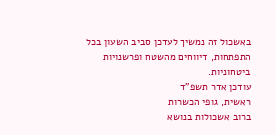באשכול זה נמשיך לעדכן סביב השעון בכל התפתחות, דיווחים מהשטח ופרשנויות ביטחוניות.
עודכן אדר תשפ"ד
ראשית, גופי הכשרות
ברוב אשכולות בנושא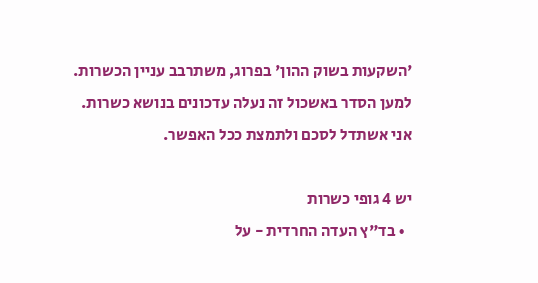'השקעות בשוק ההון' בפרוג, משתרבב עניין הכשרות.
למען הסדר באשכול זה נעלה עדכונים בנושא כשרות.
אני אשתדל לסכם ולתמצת ככל האפשר.

יש 4 גופי כשרות
  • בד"ץ העדה החרדית - על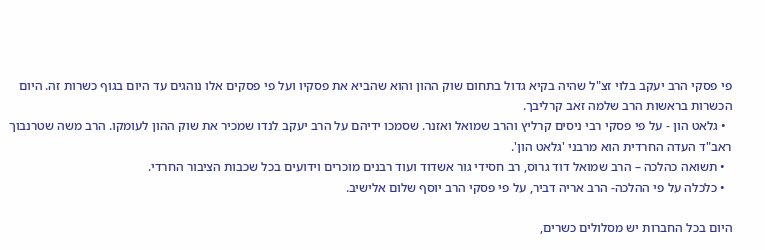פי פסקי הרב יעקב בלוי זצ"ל שהיה בקיא גדול בתחום שוק ההון והוא שהביא את פסקיו ועל פי פסקים אלו נוהגים עד היום בגוף כשרות זה. היום הכשרות בראשות הרב שלמה זאב קרליבך.
  • גלאט הון - על פי פסקי רבי ניסים קרליץ והרב שמואל ואזנר. שסמכו ידיהם על הרב יעקב לנדו שמכיר את שוק ההון לעומקו. הרב משה שטרנבוך ראב"ד העדה החרדית הוא מרבני 'גלאט הון'.
  • תשואה כהלכה – הרב שמואל דוד גרוס, רב חסידי גור אשדוד ועוד רבנים מוכרים וידועים בכל שכבות הציבור החרדי.
  • כלכלה על פי ההלכה- הרב אריה דביר, על פי פסקי הרב יוסף שלום אלישיב.

היום בכל החברות יש מסלולים כשרים,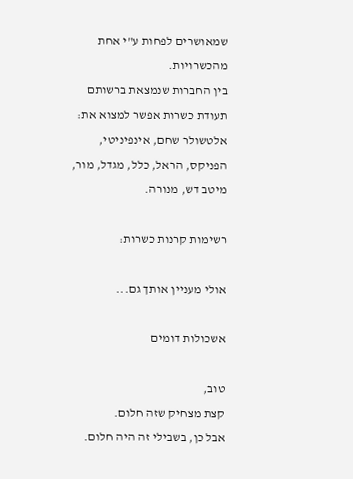שמאושרים לפחות ע"י אחת מהכשרויות.
בין החברות שנמצאת ברשותם תעודת כשרות אפשר למצוא את:
אלטשולר שחם, אינפיניטי, הפניקס, הראל, כלל, מגדל, מור, מיטב דש, מנורה.

רשימות קרנות כשרות:

אולי מעניין אותך גם...

אשכולות דומים

טוב,
קצת מצחיק שזה חלום.
אבל כן, בשבילי זה היה חלום.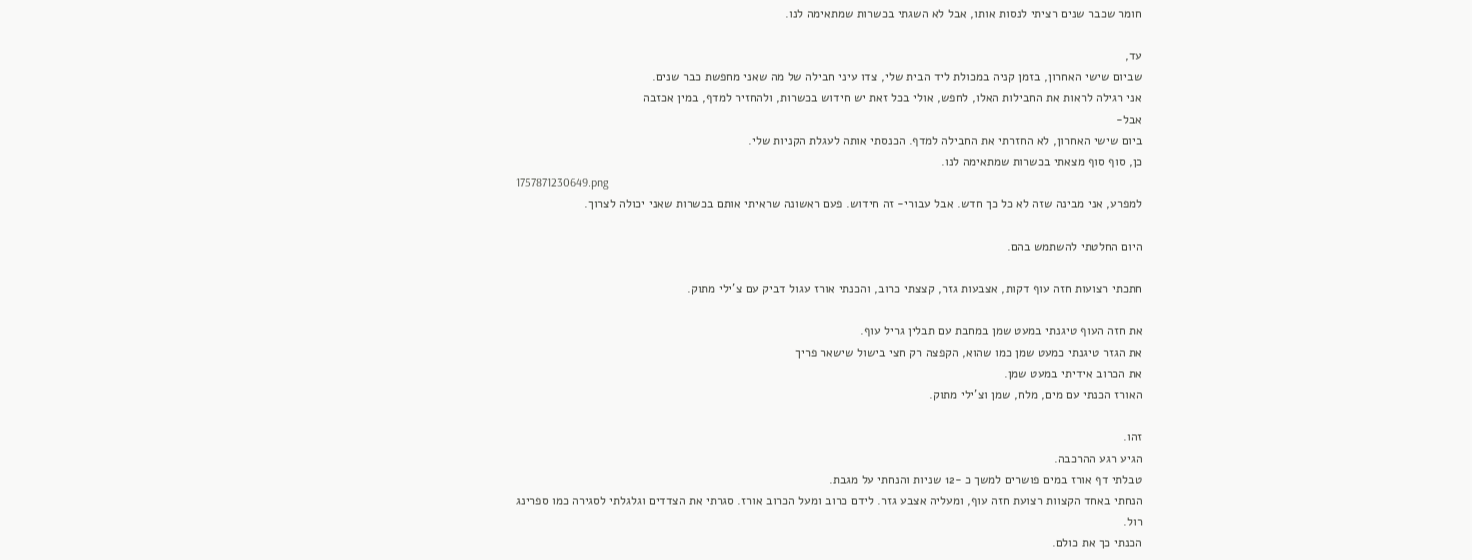חומר שכבר שנים רציתי לנסות אותו, אבל לא השגתי בכשרות שמתאימה לנו.

עד,
שביום שישי האחרון, בזמן קניה במכולת ליד הבית שלי, צדו עיני חבילה של מה שאני מחפשת כבר שנים.
אני רגילה לראות את החבילות האלו, לחפש, אולי בכל זאת יש חידוש בכשרות, ולהחזיר למדף, במין אכזבה
אבל-
ביום שישי האחרון, לא החזרתי את החבילה למדף. הכנסתי אותה לעגלת הקניות שלי.
כן, סוף סוף מצאתי בכשרות שמתאימה לנו.
1757871230649.png
למפרע, אני מבינה שזה לא כל כך חדש. אבל עבורי- זה חידוש. פעם ראשונה שראיתי אותם בכשרות שאני יכולה לצרוך.

היום החלטתי להשתמש בהם.

חתכתי רצועות חזה עוף דקות, אצבעות גזר, קצצתי כרוב, והכנתי אורז עגול דביק עם צ'ילי מתוק.

את חזה העוף טיגנתי במעט שמן במחבת עם תבלין גריל עוף.
את הגזר טיגנתי כמעט שמן כמו שהוא, הקפצה רק חצי בישול שישאר פריך
את הכרוב אידיתי במעט שמן.
האורז הכנתי עם מים, מלח, שמן וצ'ילי מתוק.

זהו.
הגיע רגע ההרכבה.
טבלתי דף אורז במים פושרים למשך כ -12 שניות והנחתי על מגבת.
הנחתי באחד הקצוות רצועת חזה עוף, ומעליה אצבע גזר. לידם כרוב ומעל הכרוב אורז. סגרתי את הצדדים וגלגלתי לסגירה כמו ספרינג רול.
הכנתי כך את כולם.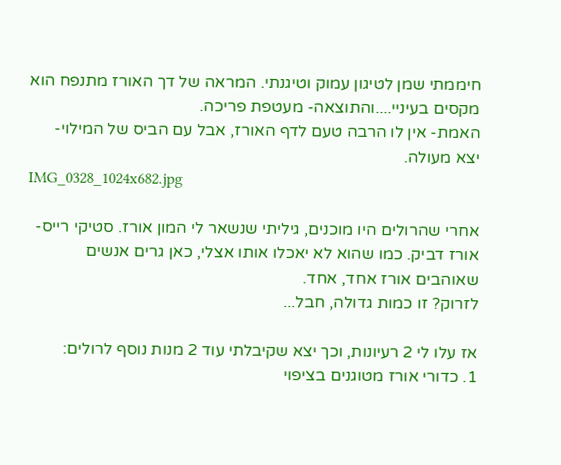חיממתי שמן לטיגון עמוק וטיגנתי. המראה של דך האורז מתנפח הוא מקסים בעיניי....והתוצאה- מעטפת פריכה.
האמת- אין לו הרבה טעם לדף האורז, אבל עם הביס של המילוי- יצא מעולה.
IMG_0328_1024x682.jpg

אחרי שהרולים היו מוכנים, גיליתי שנשאר לי המון אורז. סטיקי רייס- אורז דביק. כמו שהוא לא יאכלו אותו אצלי, כאן גרים אנשים שאוהבים אורז אחד, אחד.
לזרוק? זו כמות גדולה, חבל...

אז עלו לי 2 רעיונות, וכך יצא שקיבלתי עוד 2 מנות נוסף לרולים:
1. כדורי אורז מטוגנים בציפוי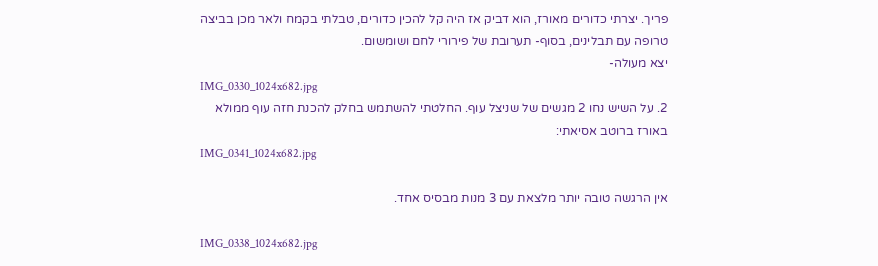פריך. יצרתי כדורים מאורז, הוא דביק אז היה קל להכין כדורים, טבלתי בקמח ולאר מכן בביצה טרופה עם תבלינים, בסוף- תערובת של פירורי לחם ושומשום.
יצא מעולה-
IMG_0330_1024x682.jpg
2. על השיש נחו 2 מגשים של שניצל עוף. החלטתי להשתמש בחלק להכנת חזה עוף ממולא באורז ברוטב אסיאתי:
IMG_0341_1024x682.jpg

אין הרגשה טובה יותר מלצאת עם 3 מנות מבסיס אחד.

IMG_0338_1024x682.jpg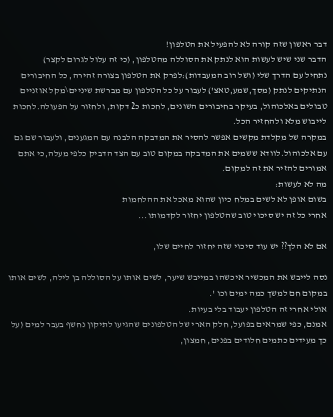דבר ראשון שזה קורה לא להפעיל את הטלפון!
הדבר שני שיש לעשות הוא לנתק את הסוללה מהטלפון, (כי זה עלול לגרום לקצר)
נתחיל עם הדרך שלי (ושל רוב המעבדות):לפרק את הטלפון בצורה זהירה, כל החיבורים הנתיקים לנתק (מסך,שמע,טאצ') לעבור על כל הטלפון עם מברשת שיניים\מקל אוזניים טבולים באלכוהול, בעיקר בחיבורים השונים, לחכות כ2 דקות, ולחזור על הפעולה.לחכות לייבוש מלא ולהחזיר הכל.
במקרה של מקלדת מקשים אפשר להסיר את המדבקה הלבנה עם המגענים, ולעבור שם גם עם אלכוהול.לוודא ששמים את המדבקה במקום טוב עם הצד הדביק כלפי מעלה,כי אתם אמורים להזיר את זה למקום.
מה לא לעשות:
בשום אופן לא לשים במלח כיון שהוא מאכל את ההלחמות
אחרי כל זה יש סיכוי טוב שהטלפון יחזור לקדמותו...

אם לא הלך?? יש עוד סיכוי שזה יחזור לחיים שלו,

נסה לייבש את המכשיר איכשהו במייבש שיער, לשים אותו על הסוללה בן לילה, לשים אותו במקום חם למשך כמה ימים וכו '.
אולי אחרי זה הטלפון יעבוד בלי בעיות.
אמנם, כפי שמראים בפועל, חלק הארי של הטלפונים שהגיעו לתיקון נחשף בעבר למים (על כך מעידים כתמים חלודים בפנים, חמצון,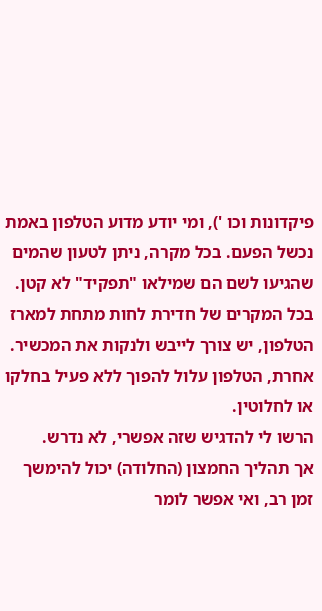פיקדונות וכו '), ומי יודע מדוע הטלפון באמת נכשל הפעם. בכל מקרה, ניתן לטעון שהמים שהגיעו לשם הם שמילאו "תפקיד" לא קטן.
בכל המקרים של חדירת לחות מתחת למארז הטלפון, יש צורך לייבש ולנקות את המכשיר.
אחרת, הטלפון עלול להפוך ללא פעיל בחלקו או לחלוטין.
הרשו לי להדגיש שזה אפשרי, לא נדרש.
אך תהליך החמצון (החלודה) יכול להימשך זמן רב, ואי אפשר לומר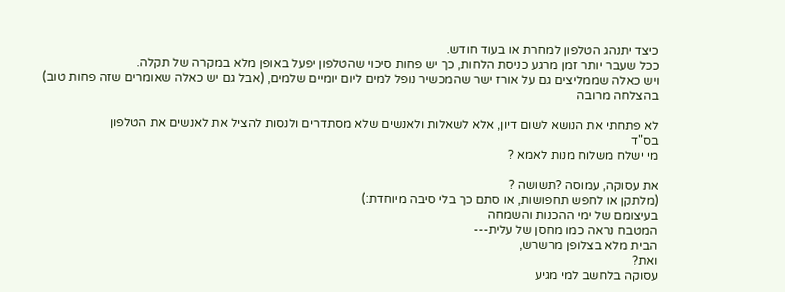כיצד יתנהג הטלפון למחרת או בעוד חודש.
ככל שעבר יותר זמן מרגע כניסת הלחות, כך יש פחות סיכוי שהטלפון יפעל באופן מלא במקרה של תקלה.
ויש כאלה שממליצים גם על אורז ישר שהמכשיר נופל למים ליום יומיים שלמים, (אבל גם יש כאלה שאומרים שזה פחות טוב)
בהצלחה מרובה

לא פתחתי את הנושא לשום דיון, אלא לשאלות ולאנשים שלא מסתדרים ולנסות להציל את לאנשים את הטלפון
בס"ד
מי ישלח משלוח מנות לאמא ?

את עסוקה, עמוסה ?תשושה ?
(מלתקן או לחפש תחפושות, או סתם כך בלי סיבה מיוחדת:)
בעיצומם של ימי ההכנות והשמחה
המטבח נראה כמו מחסן של עלית---
הבית מלא בצלופן מרשרש,
ואת?
עסוקה בלחשב למי מגיע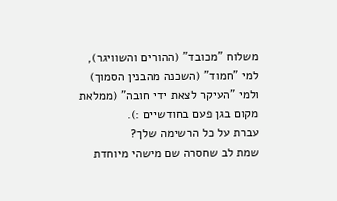משלוח "מכובד" (ההורים והשוויגר),
למי "חמוד" (השכנה מהבנין הסמוך)
ולמי "העיקר לצאת ידי חובה" (ממלאת מקום בגן פעם בחודשיים :).
עברת על כל הרשימה שלך?
שמת לב שחסרה שם מישהי מיוחדת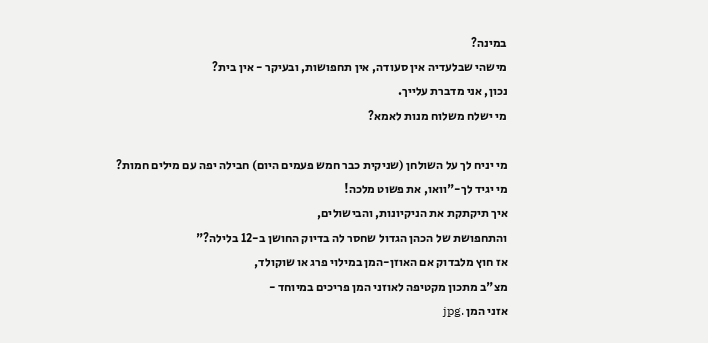במינה?
מישהי שבלעדיה אין סעודה, אין תחפושות, ובעיקר - אין בית?
נכון, אני מדברת עלייך.
מי ישלח משלוח מנות לאמא?

מי יניח לך על השולחן (שניקית כבר חמש פעמים היום) חבילה יפה עם מילים חמות?
מי יגיד לך-"וואו, את פשוט מלכה!
איך תיקתקת את הניקיונות, והבישולים,
והתחפושת של הכהן הגדול שחסר לה בדיוק החושן ב-12 בלילה?"
אז חוץ מלבדוק אם האוזן-המן במילוי פרג או שוקולד,
מצ"ב מתכון מקטיפה לאוזני המן פריכים במיוחד -
אזני המן .jpg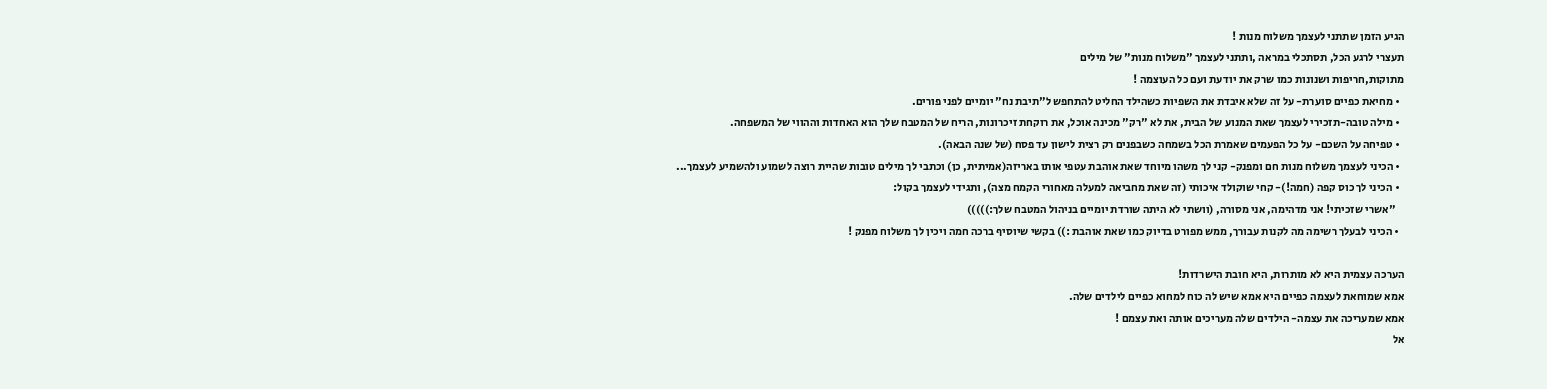הגיע הזמן שתתני לעצמך משלוח מנות !
תעצרי לרגע הכל, תסתכלי במראה ,ותתני לעצמך "משלוח מנות" של מילים
מתוקות,חריפות ושנונות כמו שרק את יודעת ועם כל העוצמה !
  • מחיאת כפיים סוערת- על זה שלא איבדת את השפיות כשהילד החליט להתחפש ל"תיבת נח" יומיים לפני פורים.
  • מילה טובה-תזכירי לעצמך שאת המנוע של הבית, את לא "רק" מכינה אוכל, את רוקחת זיכרונות, הריח של המטבח שלך הוא האחדות וההווי של המשפחה.
  • טפיחה על השכם- על כל הפעמים שאמרת הכל בשמחה כשבפנים רק רצית לישון עד פסח (של שנה הבאה).
  • הכיני לעצמך משלוח מנות חם ומפנק- קני לך משהו מיוחד שאת אוהבת עטפי אותו באריזה(אמיתית, כן) וכתבי לך מילים טובות שהיית רוצה לשמוע ולהשמיע לעצמך...
  • הכיני לך כוס קפה (חמה!)- קחי שוקולד איכותי (זה שאת מחביאה למעלה מאחורי הקמח מצה), ותגידי לעצמך בקול:
    "אשרי שזכיתי! אני מדהימה, אני מסורה, (וושתי לא היתה שורדת יומיים בניהול המטבח שלך:)))))
  • הכיני לבעלך רשימה מה לקנות עבורך, ממש מפורט בדיוק כמו שאת אוהבת :)) בקשי שיוסיף ברכה חמה ויכין לך משלוח מפנק !

הערכה עצמית היא לא מותרות, היא חובת הישרדות!
אמא שמוחאת לעצמה כפיים היא אמא שיש לה כוח למחוא כפיים לילדים שלה.
אמא שמעריכה את עצמה- הילדים שלה מעריכים אותה ואת עצמם !
אל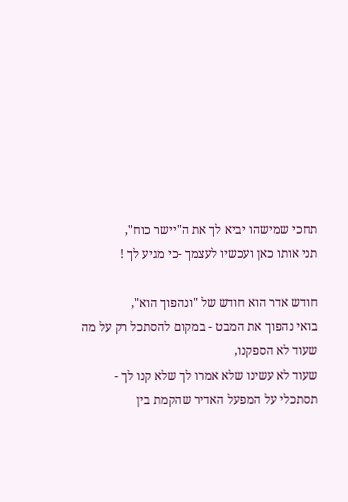תחכי שמישהו יביא לך את ה"יישר כוח",
תני אותו כאן ועכשיו לעצמך -כי מגיע לך !

חודש אדר הוא חודש של "ונהפוך הוא",
בואי נהפוך את המבט - במקום להסתכל רק על מה שעוד לא הספקנו,
שעוד לא עשינו שלא אמרו לך שלא קנו לך -
תסתכלי על המפעל האדיר שהקמת בין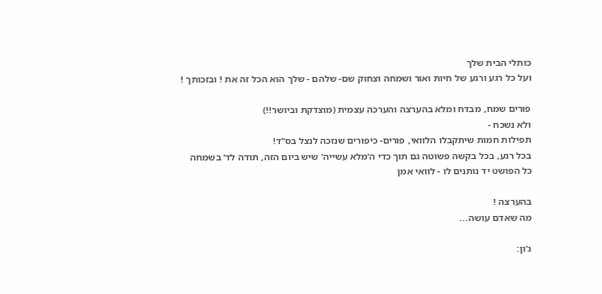כותלי הבית שלך
ועל כל רגע ורגע של חיות ואור ושמחה וצחוק שם- שלהם - שלך הוא הכל זה את ! ובזכותך !

פורים שמח, מבדח ומלא בהערצה והערכה עצמית (מוצדקת וביושר!!)
ולא נשכח -
תפילות חמות שיתקבלו הלוואי, פורים- כיפורים שנזכה לנצל בס"ד!
בכל רגע, בכל בקשה פשוטה גם תוך כדי ה'מלא עשייה' שיש ביום הזה, תודה לד' בשמחה
כל הפושט יד נותנים לו - לוואי אמן

בהערצה !
מה שאדם עושה...

ג'ון: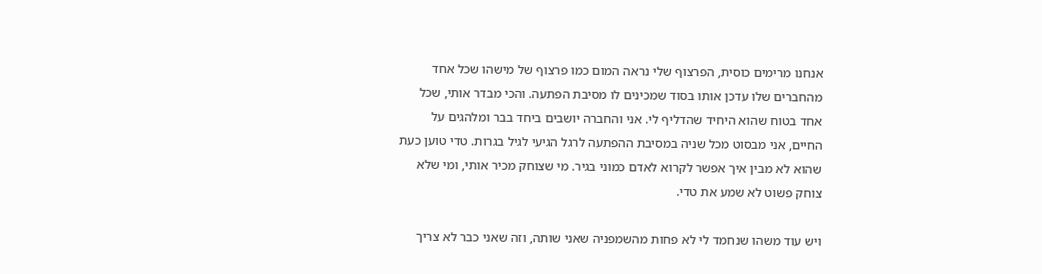אנחנו מרימים כוסית, הפרצוף שלי נראה המום כמו פרצוף של מישהו שכל אחד מהחברים שלו עדכן אותו בסוד שמכינים לו מסיבת הפתעה. והכי מבדר אותי, שכל אחד בטוח שהוא היחיד שהדליף לי. אני והחברה יושבים ביחד בבר ומלהגים על החיים, אני מבסוט מכל שניה במסיבת ההפתעה לרגל הגיעי לגיל בגרות. טדי טוען כעת שהוא לא מבין איך אפשר לקרוא לאדם כמוני בגיר. מי שצוחק מכיר אותי, ומי שלא צוחק פשוט לא שמע את טדי.

ויש עוד משהו שנחמד לי לא פחות מהשמפניה שאני שותה, וזה שאני כבר לא צריך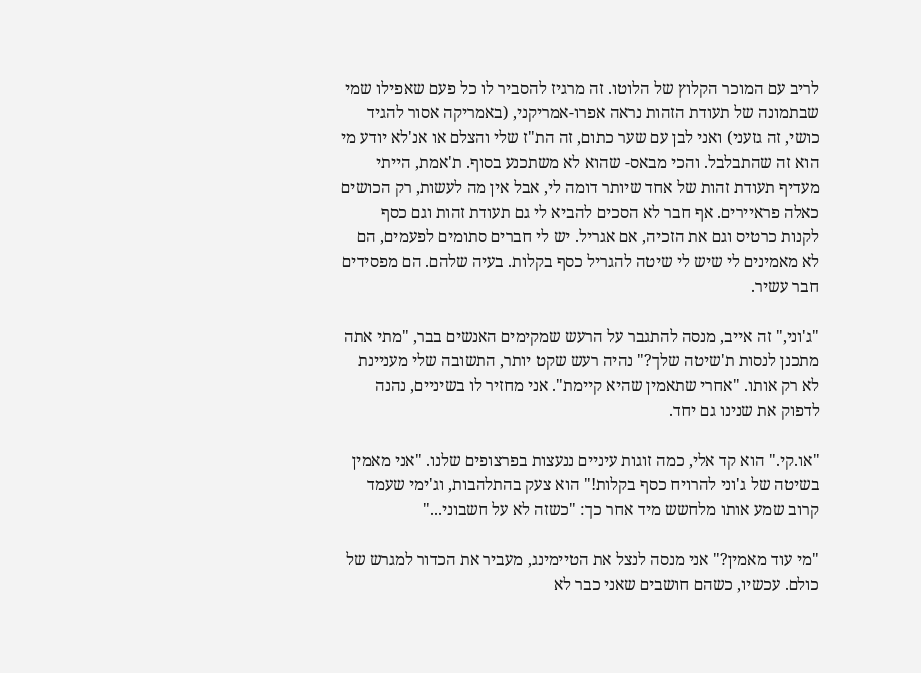לריב עם המוכר הקלוץ של הלוטו. זה מרגיז להסביר לו כל פעם שאפילו שמי שבתמונה של תעודת הזהות נראה אפרו-אמריקני, (באמריקה אסור להגיד כושי, זה גזעני) ואני לבן עם שער כתום, זה הת"ז שלי והצלם או אנ'לא יודע מי הוא זה שהתבלבל. והכי מבאס- שהוא לא משתכנע בסוף. ת'אמת, הייתי מעדיף תעודת זהות של אחד שיותר דומה לי, אבל אין מה לעשות, רק הכושים כאלה פראיירים. אף חבר לא הסכים להביא לי גם תעודת זהות וגם כסף לקנות כרטיס וגם את הזכיה, אם אגריל. יש לי חברים סתומים לפעמים, הם לא מאמינים לי שיש לי שיטה להגריל כסף בקלות. בעיה שלהם. הם מפסידים חבר עשיר.

"ג'וני," זה אייב, מנסה להתגבר על הרעש שמקימים האנשים בבר, "מתי אתה מתכנן לנסות ת'שיטה שלך?" נהיה רעש שקט יותר, התשובה שלי מעניינת לא רק אותו. "אחרי שתאמין שהיא קיימת". אני מחזיר לו בשיניים, נהנה לדפוק את שנינו גם יחד.

"או.קי." הוא קד אלי, כמה זוגות עיניים ננעצות בפרצופים שלנו. "אני מאמין בשיטה של ג'וני להרויח כסף בקלות!" הוא צעק בהתלהבות, וג'ימי שעמד קרוב שמע אותו מלחשש מיד אחר כך: "כשזה לא על חשבוני..."

"מי עוד מאמין?" אני מנסה לנצל את הטיימינג, מעביר את הכדור למגרש של כולם. עכשיו, כשהם חושבים שאני כבר לא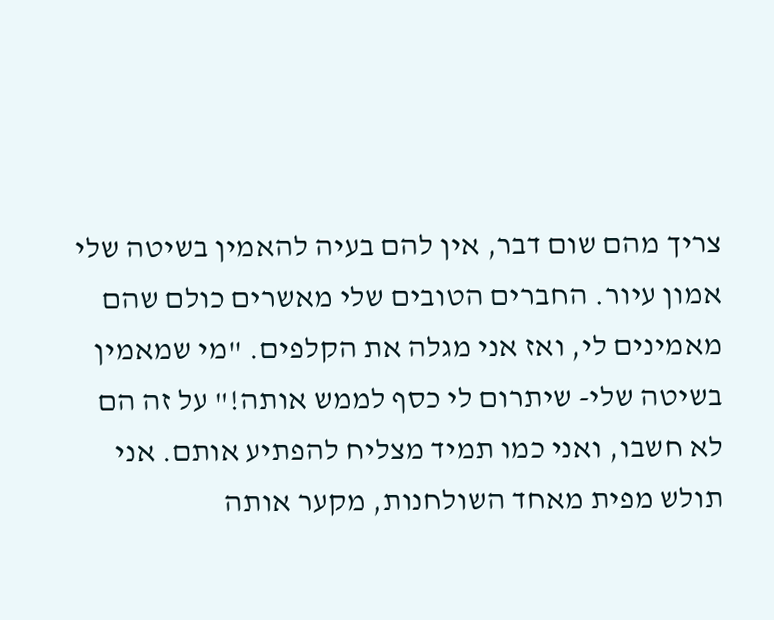צריך מהם שום דבר, אין להם בעיה להאמין בשיטה שלי אמון עיור. החברים הטובים שלי מאשרים כולם שהם מאמינים לי, ואז אני מגלה את הקלפים. "מי שמאמין בשיטה שלי- שיתרום לי כסף לממש אותה!" על זה הם לא חשבו, ואני כמו תמיד מצליח להפתיע אותם. אני תולש מפית מאחד השולחנות, מקער אותה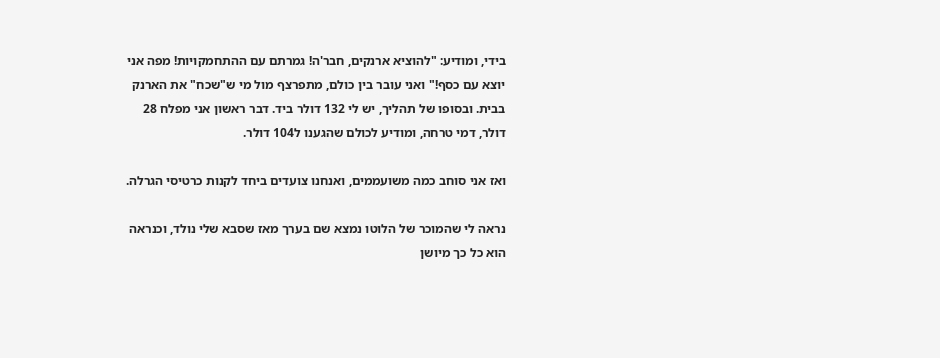בידי, ומודיע: "להוציא ארנקים, חבר'ה! גמרתם עם ההתחמקויות! מפה אני יוצא עם כסף!" ואני עובר בין כולם, מתפרצף מול מי ש"שכח" את הארנק בבית. ובסופו של תהליך, יש לי 132 דולר ביד. דבר ראשון אני מפלח 28 דולר, דמי טרחה, ומודיע לכולם שהגענו ל104 דולר.

ואז אני סוחב כמה משועממים, ואנחנו צועדים ביחד לקנות כרטיסי הגרלה.

נראה לי שהמוכר של הלוטו נמצא שם בערך מאז שסבא שלי נולד, וכנראה הוא כל כך מיושן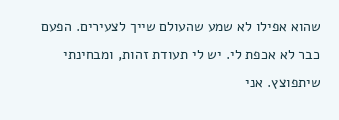שהוא אפילו לא שמע שהעולם שייך לצעירים. הפעם כבר לא אכפת לי. יש לי תעודת זהות, ומבחינתי שיתפוצץ. אני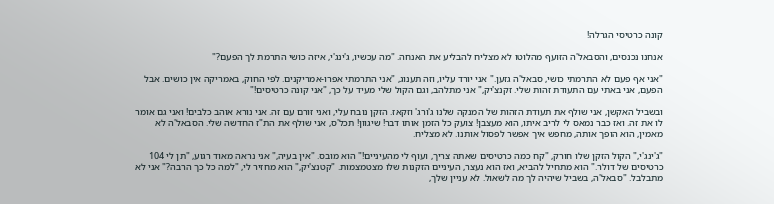קונה כרטיסי הגרלה!

אנחנו נכנסים, והסבאל'ה הזועף מהלוטו לא מצליח להבליע את האנחה. "מה עכשיו, ג'ינג'י, איזה כושי התרמת לך הפעם?"

"אני אף פעם לא התרמתי כושי, סבאל'ה גזען." אני יורד עליו, וזה תענוג, "אני התרמתי אפרו-אמריקנים. לפי החוק, באמריקה אין כושים. אבל הפעם, אני באתי עם התעודת זהות שלי. זקנצ'יק," אני מתלהב, וגם הקול שלי מעיד על כך, "אני קונה כרטיסים!"

ובשביל האקשן, אני שולף את תעודת הזהות של המנקה שלנו ג'ורג' וזקאז. הזקן נובח עלי, ואני זורם עם זה. אני נורא אוהב כלבים! ואני גם אומר לו את זה. ואז כבר נמאס לי לריב איתו, הוא מעצבן! צועק כל הזמן אותו דבר! שיגוון! תכל'ס, אני שולף את הת"ז החדשה שלי. הסבאל'ה לא מאמין, הוא הופך אותה, מחפש איך אפשר לפסול אותנו. לא מצליח.

"ג'ינג'י," הקול הזקן שלו חורק, "קח כמה כרטיסים שאתה צריך, ועוף לי מהעיניים!" הוא מובס. "אין בעיה," אני נראה מאוד רגוע, "תן לי 104 כרטיסים של דולר." הוא מתחיל להביא, ואז הוא נעצר, העיניים הזקנות שלו מצטמצמות. "קטנצ'יק," הוא מחזיר לי, "למה כל כך הרבה?" אני לא מתבלבל. "סבאל'ה, בשביל שיהיה לך מה לשאול. לא עניין שלך,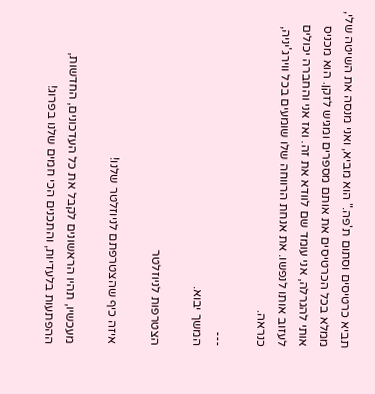תביא כרטיסים וסתום ת'פה." הוא מביא, ואני מנסה את השיטה שלי, ממלא בכל הכרטיסים את אותם מספרים ומגיש לזקן. הוא מכניס אותי להגרלה, אני עומד שם לוודא את זה. ואז אני והחברה יכולים לעזוב אותו לנפשו. את אנחת הרווחה שלו שומעים בכל ווירג'יניה, כנראה.

---
המשך יבוא.

הצטרפות לניוזלטר

איזה כיף שהצטרפתם לניוזלטר שלנו!

מעכשיו, תהיו הראשונים לקבל את כל העדכונים, החדשות, ההפתעות בלעדיות, והתכנים הכי חמים שלנו בפרוג!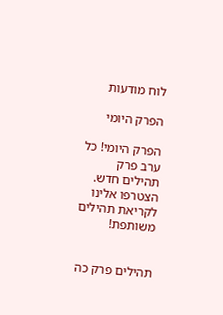לוח מודעות

הפרק היומי

הפרק היומי! כל ערב פרק תהילים חדש. הצטרפו אלינו לקריאת תהילים משותפת!


תהילים פרק כה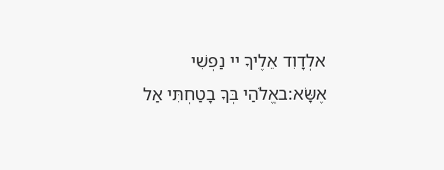אלְדָוִד אֵלֶיךָ יי נַפְשִׁי אֶשָּׂא:באֱלֹהַי בְּךָ בָטַחְתִּי אַל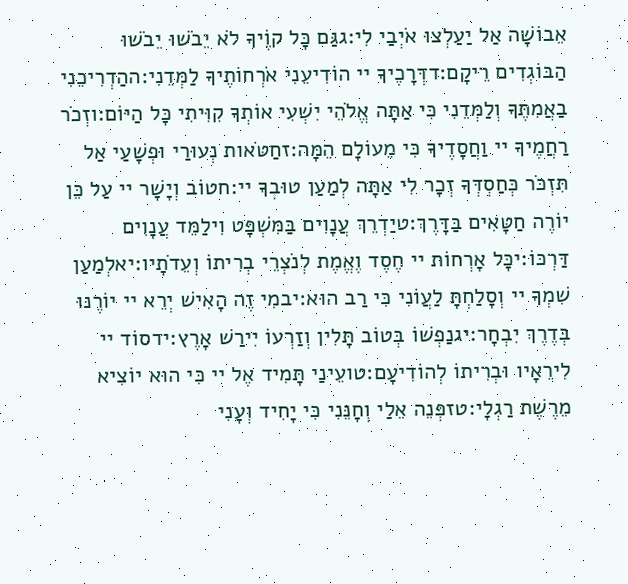אֵבוֹשָׁה אַל יַעַלְצוּ אֹיְבַי לִי:גגַּם כָּל קוֶֹיךָ לֹא יֵבֹשׁוּ יֵבֹשׁוּ הַבּוֹגְדִים רֵיקָם:דדְּרָכֶיךָ יי הוֹדִיעֵנִי אֹרְחוֹתֶיךָ לַמְּדֵנִי:ההַדְרִיכֵנִי בַאֲמִתֶּךָ וְלַמְּדֵנִי כִּי אַתָּה אֱלֹהֵי יִשְׁעִי אוֹתְךָ קִוִּיתִי כָּל הַיּוֹם:וזְכֹר רַחֲמֶיךָ יי וַחֲסָדֶיךָ כִּי מֵעוֹלָם הֵמָּה:זחַטֹּאות נְעוּרַי וּפְשָׁעַי אַל תִּזְכֹּר כְּחַסְדְּךָ זְכָר לִי אַתָּה לְמַעַן טוּבְךָ יי:חטוֹב וְיָשָׁר יי עַל כֵּן יוֹרֶה חַטָּאִים בַּדָּרֶךְ:טיַדְרֵךְ עֲנָוִים בַּמִּשְׁפָּט וִילַמֵּד עֲנָוִים דַּרְכּוֹ:יכָּל אָרְחוֹת יי חֶסֶד וֶאֱמֶת לְנֹצְרֵי בְרִיתוֹ וְעֵדֹתָיו:יאלְמַעַן שִׁמְךָ יי וְסָלַחְתָּ לַעֲוֹנִי כִּי רַב הוּא:יבמִי זֶה הָאִישׁ יְרֵא יי יוֹרֶנּוּ בְּדֶרֶךְ יִבְחָר:יגנַפְשׁוֹ בְּטוֹב תָּלִין וְזַרְעוֹ יִירַשׁ אָרֶץ:ידסוֹד יי לִירֵאָיו וּבְרִיתוֹ לְהוֹדִיעָם:טועֵינַי תָּמִיד אֶל יי כִּי הוּא יוֹצִיא מֵרֶשֶׁת רַגְלָי:טזפְּנֵה אֵלַי וְחָנֵּנִי כִּי יָחִיד וְעָנִי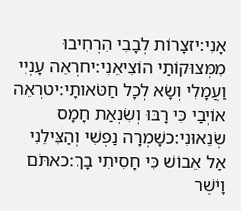אָנִי:יזצָרוֹת לְבָבִי הִרְחִיבוּ מִמְּצוּקוֹתַי הוֹצִיאֵנִי:יחרְאֵה עָנְיִי וַעֲמָלִי וְשָׂא לְכָל חַטֹּאותָי:יטרְאֵה אוֹיְבַי כִּי רָבּוּ וְשִׂנְאַת חָמָס שְׂנֵאוּנִי:כשָׁמְרָה נַפְשִׁי וְהַצִּילֵנִי אַל אֵבוֹשׁ כִּי חָסִיתִי בָךְ:כאתֹּם וָיֹשֶׁר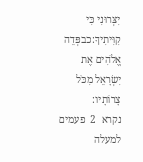יִצְּרוּנִי כִּי קִוִּיתִיךָ:כבפְּדֵה אֱלֹהִים אֶת יִשְׂרָאֵל מִכֹּל צָרוֹתָיו:
נקרא  2  פעמים
למעלה